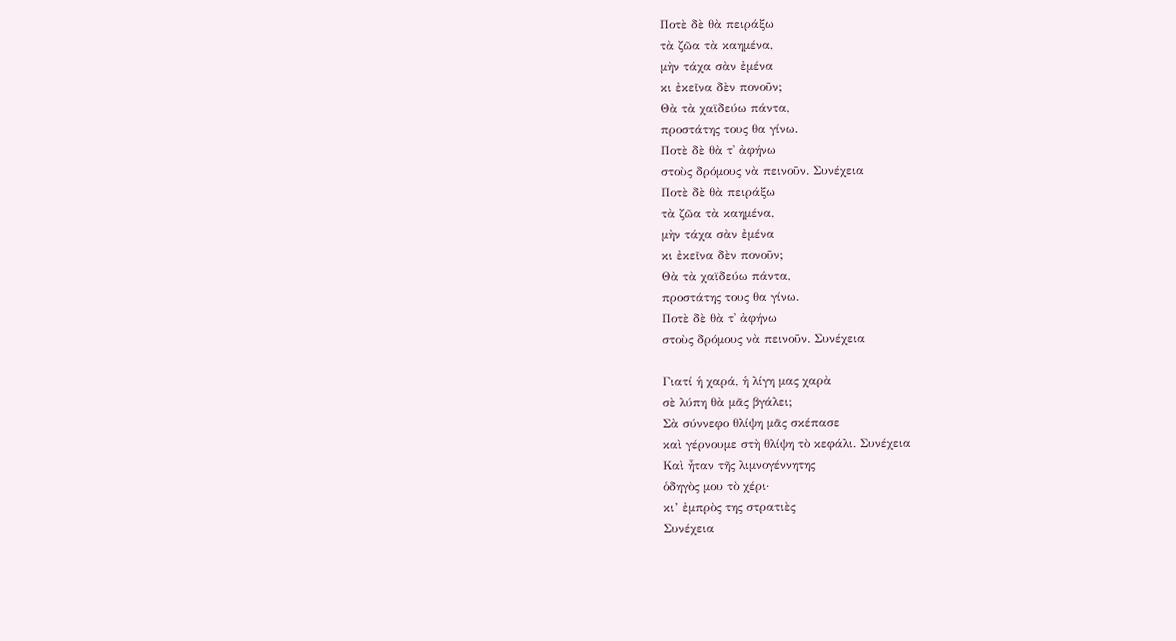Ποτὲ δὲ θὰ πειράξω
τὰ ζῶα τὰ καημένα,
μὴν τάχα σὰν ἐμένα
κι ἐκεῖνα δὲν πονοῦν;
Θὰ τὰ χαϊδεύω πάντα,
προστάτης τους θα γίνω.
Ποτὲ δὲ θὰ τ᾿ ἀφήνω
στοὺς δρόμους νὰ πεινοῦν. Συνέχεια
Ποτὲ δὲ θὰ πειράξω
τὰ ζῶα τὰ καημένα,
μὴν τάχα σὰν ἐμένα
κι ἐκεῖνα δὲν πονοῦν;
Θὰ τὰ χαϊδεύω πάντα,
προστάτης τους θα γίνω.
Ποτὲ δὲ θὰ τ᾿ ἀφήνω
στοὺς δρόμους νὰ πεινοῦν. Συνέχεια

Γιατί ἡ χαρά, ἡ λίγη μας χαρὰ
σὲ λύπη θὰ μᾶς βγάλει;
Σὰ σύννεφο θλίψη μᾶς σκέπασε
καὶ γέρνουμε στὴ θλίψη τὸ κεφάλι. Συνέχεια
Καὶ ἦταν τῆς λιμνογέννητης
ὁδηγὸς μου τὸ χέρι·
κι’ ἐμπρὸς της στρατιὲς
Συνέχεια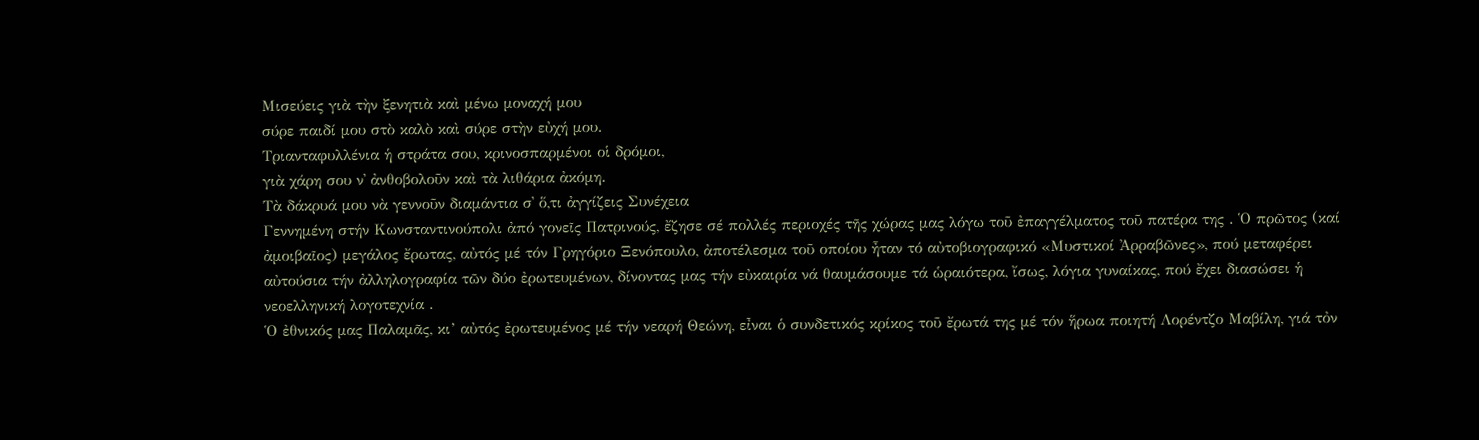Μισεύεις γιὰ τὴν ξενητιὰ καὶ μένω μοναχή μου
σύρε παιδί μου στὸ καλὸ καὶ σύρε στὴν εὐχή μου.
Τριανταφυλλένια ἡ στράτα σου, κρινοσπαρμένοι οἱ δρόμοι,
γιὰ χάρη σου ν᾿ ἀνθοβολοῦν καὶ τὰ λιθάρια ἀκόμη.
Τὰ δάκρυά μου νὰ γεννοῦν διαμάντια σ᾿ ὅ,τι ἀγγίζεις Συνέχεια
Γεννημένη στήν Κωνσταντινούπολι ἀπό γονεῖς Πατρινούς, ἔζησε σέ πολλές περιοχές τῆς χώρας μας λόγω τοῦ ἐπαγγέλματος τοῦ πατέρα της . Ὁ πρῶτος (καί ἀμοιβαῖος) μεγάλος ἔρωτας, αὐτός μέ τόν Γρηγόριο Ξενόπουλο, ἀποτέλεσμα τοῦ οποίου ἦταν τό αὐτοβιογραφικό «Μυστικοί Ἀρραβῶνες», πού μεταφέρει αὐτούσια τήν ἀλληλογραφία τῶν δύο ἐρωτευμένων, δίνοντας μας τήν εὐκαιρία νά θαυμάσουμε τά ὡραιότερα, ἴσως, λόγια γυναίκας, πού ἔχει διασώσει ἡ νεοελληνική λογοτεχνία .
Ὁ ἐθνικός μας Παλαμᾶς, κι’ αὐτός ἐρωτευμένος μέ τήν νεαρή Θεώνη, εἶναι ὁ συνδετικός κρίκος τοῦ ἔρωτά της μέ τόν ἥρωα ποιητή Λορέντζο Μαβίλη, γιά τὀν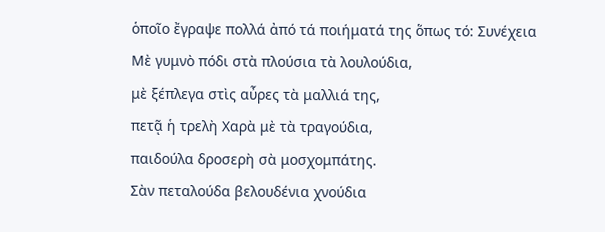ὁποῖο ἔγραψε πολλά ἀπό τά ποιήματά της ὅπως τό: Συνέχεια
Μὲ γυμνὸ πόδι στὰ πλούσια τὰ λουλούδια,
μὲ ξέπλεγα στὶς αὖρες τὰ μαλλιά της,
πετᾷ ἡ τρελὴ Χαρὰ μὲ τὰ τραγούδια,
παιδούλα δροσερὴ σὰ μοσχομπάτης.
Σὰν πεταλούδα βελουδένια χνούδια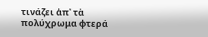τινάζει ἀπ᾿ τὰ πολύχρωμα φτερά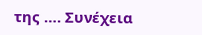της …. Συνέχεια